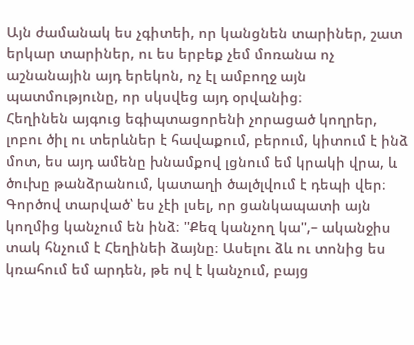Այն ժամանակ ես չգիտեի, որ կանցնեն տարիներ, շատ երկար տարիներ, ու ես երբեք չեմ մոռանա ոչ աշնանային այդ երեկոն, ոչ էլ ամբողջ այն պատմությունը, որ սկսվեց այդ օրվանից։
Հեղինեն այգուց եգիպտացորենի չորացած կողրեր, լոբու ծիլ ու տերևներ է հավաքում, բերում, կիտում է ինձ մոտ, ես այդ ամենը խնամքով լցնում եմ կրակի վրա, և ծուխը թանձրանում, կատաղի ծալծլվում է դեպի վեր։ Գործով տարված՝ ես չէի լսել, որ ցանկապատի այն կողմից կանչում են ինձ։ ''Քեզ կանչող կա'',– ականջիս տակ հնչում է Հեղինեի ձայնը։ Ասելու ձև ու տոնից ես կռահում եմ արդեն, թե ով է կանչում, բայց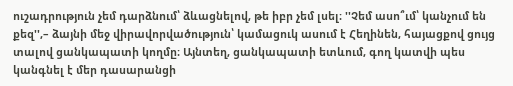ուշադրություն չեմ դարձնում՝ ձևացնելով, թե իբր չեմ լսել։ ''Չեմ ասո՞ւմ՝ կանչում են քեզ'',– ձայնի մեջ վիրավորվածություն՝ կամացուկ ասում է Հեղինեն, հայացքով ցույց տալով ցանկապատի կողմը։ Այնտեղ, ցանկապատի ետևում, գող կատվի պես կանգնել է մեր դասարանցի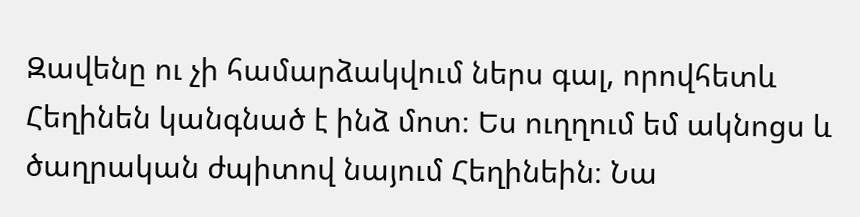Զավենը ու չի համարձակվում ներս գալ, որովհետև Հեղինեն կանգնած է ինձ մոտ։ Ես ուղղում եմ ակնոցս և ծաղրական ժպիտով նայում Հեղինեին։ Նա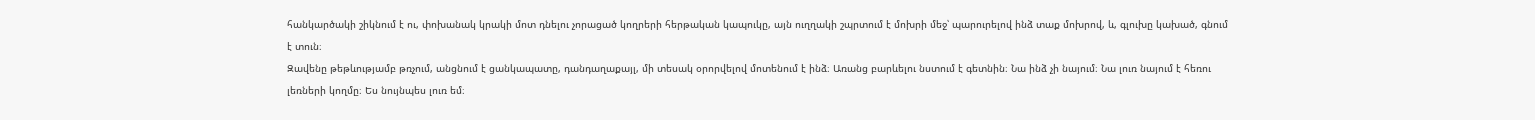հանկարծակի շիկնում է ու, փոխանակ կրակի մոտ դնելու չորացած կողրերի հերթական կապուկը, այն ուղղակի շպրտում է մոխրի մեջ՝ պարուրելով ինձ տաք մոխրով, և, գլուխը կախած, գնում է տուն։
Զավենը թեթևությամբ թռչում, անցնում է ցանկապատը, դանդաղաքայլ, մի տեսակ օրորվելով մոտենում է ինձ։ Առանց բարևելու նստում է գետնին։ Նա ինձ չի նայում։ Նա լուռ նայում է հեռու լեռների կողմը։ Ես նույնպես լուռ եմ։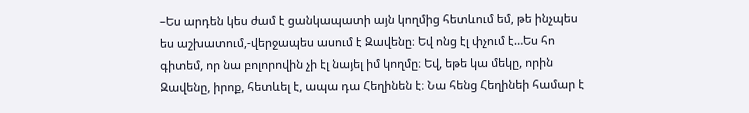–Ես արդեն կես ժամ է ցանկապատի այն կողմից հետևում եմ, թե ինչպես ես աշխատում,-վերջապես ասում է Զավենը։ Եվ ոնց էլ փչում է…Ես հո գիտեմ, որ նա բոլորովին չի էլ նայել իմ կողմը։ Եվ, եթե կա մեկը, որին Զավենը, իրոք, հետևել է, ապա դա Հեղինեն է։ Նա հենց Հեղինեի համար է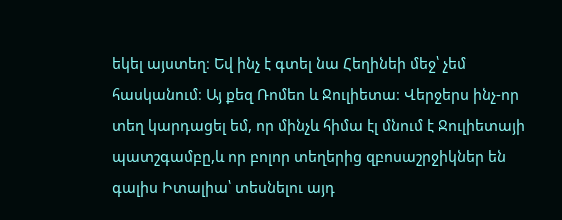եկել այստեղ։ Եվ ինչ է գտել նա Հեղինեի մեջ՝ չեմ հասկանում։ Այ քեզ Ռոմեո և Ջուլիետա։ Վերջերս ինչ-որ տեղ կարդացել եմ, որ մինչև հիմա էլ մնում է Ջուլիետայի պատշգամբը,և որ բոլոր տեղերից զբոսաշրջիկներ են գալիս Իտալիա՝ տեսնելու այդ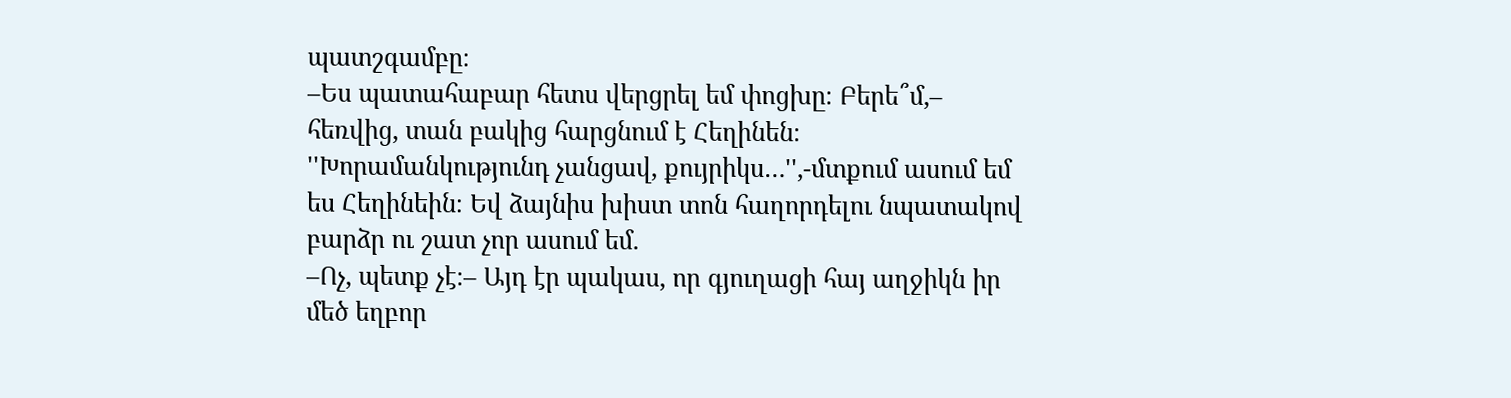պատշգամբը։
–Ես պատահաբար հետս վերցրել եմ փոցխը։ Բերե՞մ,– հեռվից, տան բակից հարցնում է Հեղինեն։
''Խորամանկությունդ չանցավ, քույրիկս…'',-մտքում ասում եմ ես Հեղինեին։ Եվ ձայնիս խիստ տոն հաղորդելու նպատակով բարձր ու շատ չոր ասում եմ.
–Ոչ, պետք չէ։– Այդ էր պակաս, որ գյուղացի հայ աղջիկն իր մեծ եղբոր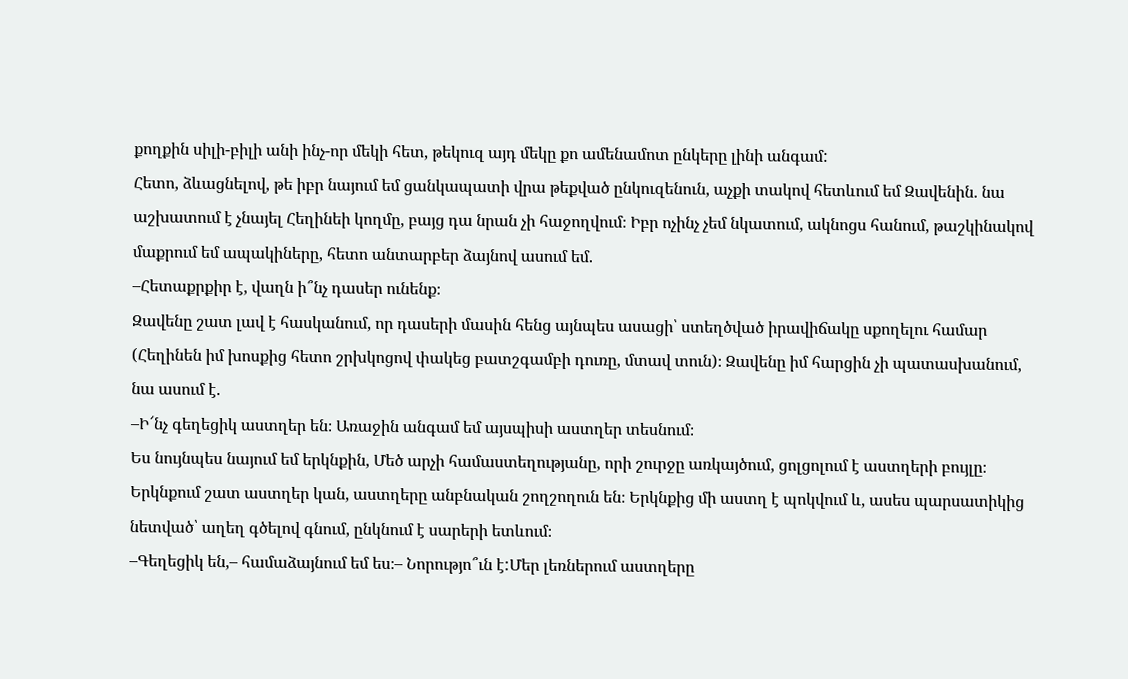քողքին սիլի-բիլի անի ինչ-որ մեկի հետ, թեկուզ այդ մեկը քո ամենամոտ ընկերը լինի անգամ:
Հետո, ձևացնելով, թե իբր նայում եմ ցանկապատի վրա թեքված ընկուզենուն, աչքի տակով հետևում եմ Զավենին. նա աշխատում է չնայել Հեղինեի կողմը, բայց դա նրան չի հաջողվում։ Իբր ոչինչ չեմ նկատում, ակնոցս հանում, թաշկինակով մաքրում եմ ապակիները, հետո անտարբեր ձայնով ասում եմ.
–Հետաքրքիր է, վաղն ի՞նչ դասեր ունենք։
Զավենը շատ լավ է հասկանում, որ դասերի մասին հենց այնպես ասացի՝ ստեղծված իրավիճակը սքողելու համար (Հեղինեն իմ խոսքից հետո շրխկոցով փակեց բատշգամբի դուռը, մտավ տուն)։ Զավենը իմ հարցին չի պատասխանում, նա ասում է.
–Ի՜նչ գեղեցիկ աստղեր են։ Առաջին անգամ եմ այսպիսի աստղեր տեսնում։
Ես նույնպես նայում եմ երկնքին, Մեծ արչի համաստեղությանը, որի շուրջը առկայծում, ցոլցոլում է աստղերի բույլը։ Երկնքում շատ աստղեր կան, աստղերը անբնական շողշողուն են։ Երկնքից մի աստղ է պոկվում և, ասես պարսատիկից նետված՝ աղեղ գծելով գնում, ընկնում է սարերի ետևում։
–Գեղեցիկ են,– համաձայնում եմ ես։– Նորությո՞ւն է:Մեր լեռներում աստղերը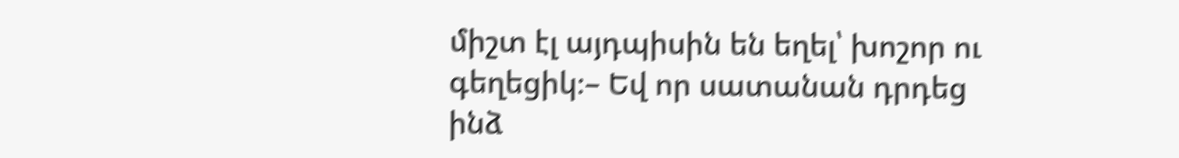միշտ էլ այդպիսին են եղել՝ խոշոր ու գեղեցիկ։– Եվ որ սատանան դրդեց ինձ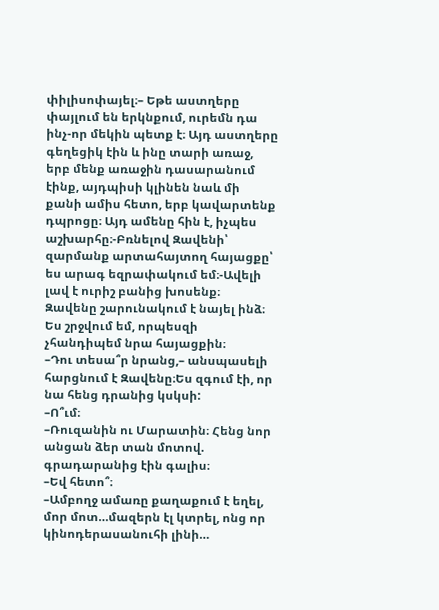փիլիսոփայել։– Եթե աստղերը փայլում են երկնքում, ուրեմն դա ինչ-որ մեկին պետք է։ Այդ աստղերը գեղեցիկ էին և ինը տարի առաջ, երբ մենք առաջին դասարանում էինք, այդպիսի կլինեն նաև մի քանի ամիս հետո, երբ կավարտենք դպրոցը։ Այդ ամենը հին է, իչպես աշխարհը։-Բռնելով Զավենի՝ զարմանք արտահայտող հայացքը՝ ես արագ եզրափակում եմ։-Ավելի լավ է ուրիշ բանից խոսենք։
Զավենը շարունակում է նայել ինձ։ Ես շրջվում եմ, որպեսզի չհանդիպեմ նրա հայացքին։
–Դու տեսա՞ր նրանց,– անսպասելի հարցնում է Զավենը։Ես զգում էի, որ նա հենց դրանից կսկսի:
–Ո՞ւմ։
–Ռուզանին ու Մարատին։ Հենց նոր անցան ձեր տան մոտով. գրադարանից էին գալիս։
–Եվ հետո՞։
–Ամբողջ ամառը քաղաքում է եղել, մոր մոտ…մազերն էլ կտրել, ոնց որ կինոդերասանուհի լինի…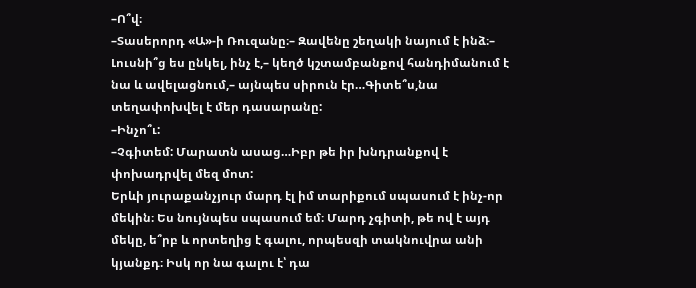–Ո՞վ։
–Տասերորդ «Ա»-ի Ռուզանը։– Զավենը շեղակի նայում է ինձ։– Լուսնի՞ց ես ընկել, ինչ է,– կեղծ կշտամբանքով հանդիմանում է նա և ավելացնում,– այնպես սիրուն էր…Գիտե՞ս,նա տեղափոխվել է մեր դասարանը:
–Ինչո՞ւ:
–Չգիտեմ: Մարատն ասաց…Իբր թե իր խնդրանքով է փոխադրվել մեզ մոտ:
Երևի յուրաքանչյուր մարդ էլ իմ տարիքում սպասում է ինչ-որ մեկին։ Ես նույնպես սպասում եմ։ Մարդ չգիտի, թե ով է այդ մեկը, ե՞րբ և որտեղից է գալու, որպեսզի տակնուվրա անի կյանքդ։ Իսկ որ նա գալու է՝ դա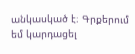անկասկած է։ Գրքերում եմ կարդացել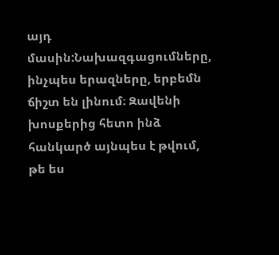այդ մասին:Նախազգացումները, ինչպես երազները, երբեմն ճիշտ են լինում։ Զավենի խոսքերից հետո ինձ հանկարծ այնպես է թվում, թե ես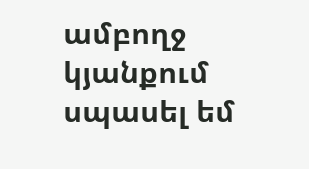ամբողջ կյանքում սպասել եմ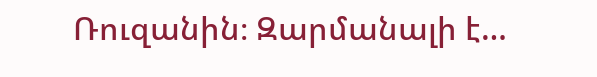Ռուզանին։ Զարմանալի է…